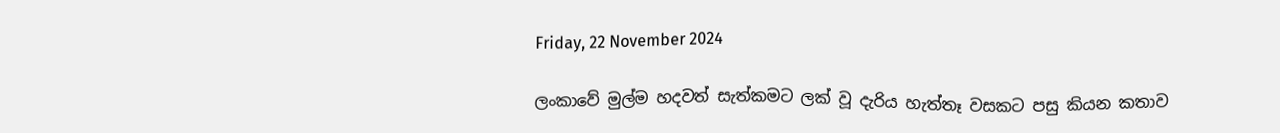Friday, 22 November 2024

ලංකාවේ මුල්ම හදවත් සැත්කමට ලක් වූ දැරිය හැත්තෑ වසකට පසු කියන කතාව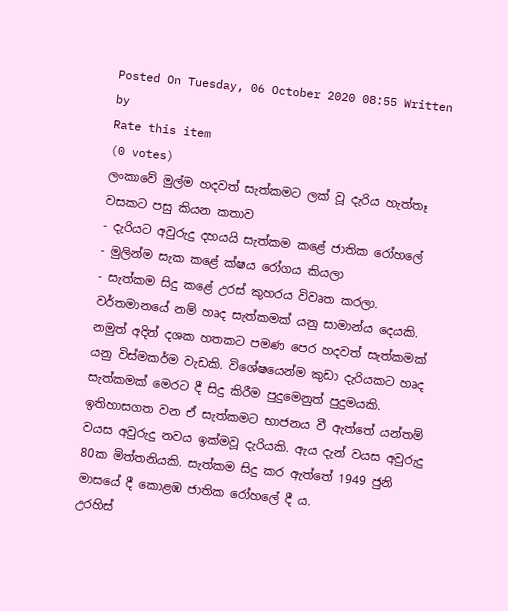Posted On Tuesday, 06 October 2020 08:55 Written by
Rate this item
(0 votes)
ලංකාවේ මුල්ම හදවත් සැත්කමට ලක් වූ දැරිය හැත්තෑ වසකට පසු කියන කතාව
- දැරියට අවුරුදු දහයයි සැත්කම කළේ ජාතික රෝහලේ
- මුලින්ම සැක කළේ ක්ෂය රෝගය කියලා
- සැත්කම සිදු කළේ උරස් කුහරය විවෘත කරලා.
වර්තමානයේ නම් හෘද සැත්කමක් යනු සාමාන්ය දෙයකි. නමුත් අදින් දශක හතකට පමණ පෙර හදවත් සැත්කමක් යනු විස්මකර්ම වැඩකි. විශේෂයෙන්ම කුඩා දැරියකට හෘද සැත්කමක් මෙරට දී සිදු කිරීම පුදුමෙනුත් පුදුමයකි.
ඉතිහාසගත වන ඒ සැත්කමට භාජනය වී ඇත්තේ යන්තම් වයස අවුරුදු නවය ඉක්මවූ දැරියකි. ඇය දැන් වයස අවුරුදු 80ක මිත්තනියකි. සැත්කම සිදු කර ඇත්තේ 1949 ජුනි මාසයේ දී කොළඹ ජාතික රෝහලේ දී ය.
උරහිස්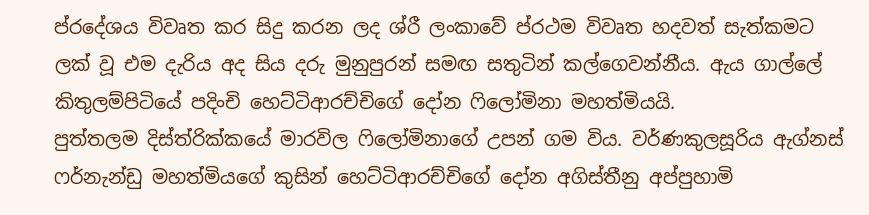ප්රදේශය විවෘත කර සිදු කරන ලද ශ්රී ලංකාවේ ප්රථම විවෘත හදවත් සැත්කමට ලක් වූ එම දැරිය අද සිය දරු මුනුපුරන් සමඟ සතුටින් කල්ගෙවන්නීය. ඇය ගාල්ලේ කිතුලම්පිටියේ පදිංචි හෙට්ටිආරච්චිගේ දෝන ෆිලෝමිනා මහත්මියයි.
පුත්තලම දිස්ත්රික්කයේ මාරවිල ෆිලෝමිනාගේ උපන් ගම විය. වර්ණකුලසූරිය ඇග්නස් ෆර්නැන්ඩු මහත්මියගේ කුසින් හෙට්ටිආරච්චි‌ගේ දෝන අගිස්තීනු අප්පුහාමි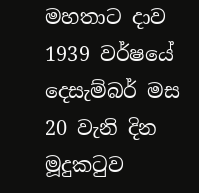මහතාට දාව 1939 වර්ෂයේ දෙසැම්බර් මස 20 වැනි දින මූදුකටුව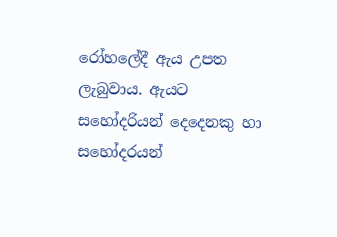රෝහලේදී ඇය උපත ලැබුවාය. ඇයට සහෝදරියන් දෙදෙනකු හා සහෝදරයන්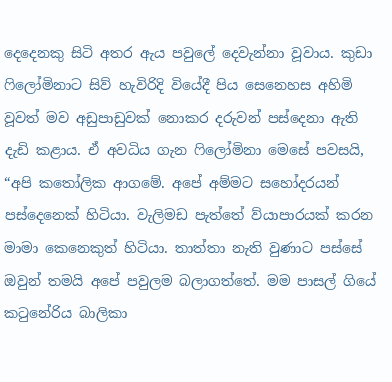දෙදෙනකු සිටි අතර ඇය පවුලේ දෙවැන්නා වූවාය. කුඩා ෆිලෝමිනාට සිව් හැවිරිදි වියේදී පිය සෙනෙහස අහිමි වූවත් මව අඩුපාඩුවක් නොකර දරුවන් පස්දෙනා ඇති දැඩි කළාය. ඒ අවධිය ගැන ෆිලෝමිනා මෙසේ පවසයි,
“අපි කතෝලික ආගමේ. අපේ අම්මට සහෝදරයන් පස්දෙනෙක් හිටියා. වැලිමඩ පැත්තේ ව්යාපාරයක් කරන මාමා කෙනෙකුත් හිටියා. තාත්තා නැති වුණාට පස්සේ ඔවුන් තමයි අපේ පවුලම බලාගත්තේ. මම පාසල් ගියේ කටුනේරිය බාලිකා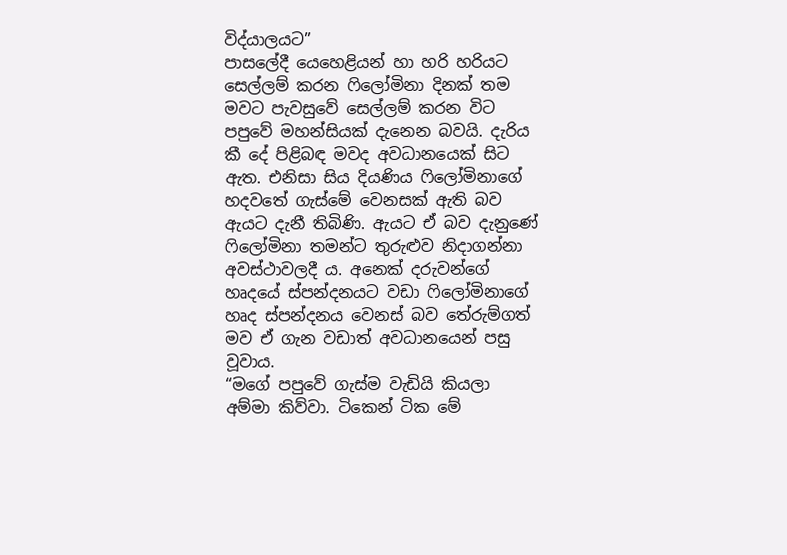විද්යාලයට”
පාසලේදී යෙහෙළියන් හා හරි හරියට සෙල්ලම් කරන ෆිලෝමිනා දිනක් තම මවට පැවසුවේ සෙල්ලම් කරන විට පපුවේ මහන්සියක් දැනෙන බවයි. දැරිය කී දේ පිළිබඳ මවද අවධානයෙක් සිට ඇත. එනිසා සිය දියණිය ෆිලෝමිනාගේ හදවතේ ගැස්මේ වෙනසක් ඇති බව ඇයට දැනී තිබිණි. ඇයට ඒ බව දැනුණේ ෆිලෝමිනා තමන්ට තුරුළුව නිදාගන්නා අවස්ථාවලදී ය. අනෙක් දරුවන්ගේ හෘදයේ ස්පන්දනයට වඩා ෆිලෝමිනාගේ හෘද ස්පන්දනය වෙනස් බව තේරුම්ගත් මව ඒ ගැන වඩාත් අවධානයෙන් පසු වූවාය.
“මගේ පපුවේ ගැස්ම වැඩියි කියලා අම්මා කිව්වා. ටිකෙන් ටික මේ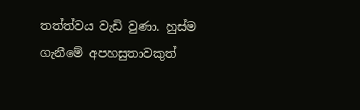තත්ත්වය වැඩි වුණා. හුස්ම ගැනීමේ අපහසුතාවකුත්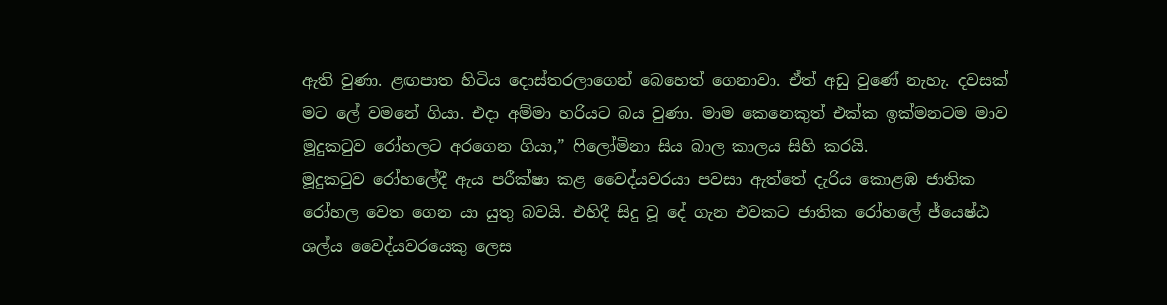ඇති වුණා. ළඟපාත හිටිය දොස්තරලාගෙන් බෙහෙත් ගෙනාවා. ඒත් අඩු වුණේ නැහැ. දවසක් මට ලේ වමනේ ගියා. එදා අම්මා හරියට බය වුණා. මාම කෙනෙකුත් එක්ක ඉක්මනටම මාව මූදුකටුව රෝහලට අරගෙන ගියා,” ෆිලෝමිනා සිය බාල කාලය සිහි කරයි.
මූදුකටුව රෝහලේදී ඇය පරීක්ෂා කළ වෛද්යවරයා පවසා ඇත්තේ දැරිය කොළඹ ජාතික රෝහල වෙත ගෙන යා යුතු බවයි. එහිදී සිදු වූ දේ ගැන එවකට ජාතික රෝහලේ ජ්යෙෂ්ඨ ශල්ය වෛද්යවරයෙකු ලෙස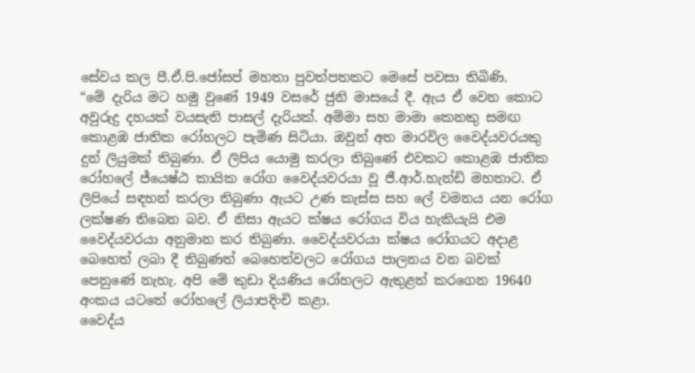සේවය කල පී.ඒ.පි.ජෝසප් මහතා පුවත්පතකට මෙසේ පවසා තිබිණි.
“මේ දැරිය මට හමු වුණේ 1949 වසරේ ජුනි මාසයේ දී. ඇය ඒ වෙන කොට අවුරුදු දහයක් වයසැති පාසල් දැරියක්. අම්මා සහ මාමා කෙනකු සමඟ කොළඹ ජාතික රෝහලට පැමිණ සිටියා. ඔවුන් අත මාරවිල වෛද්යවරයකු දුන් ලියුමක් තිබුණා. ඒ ලිපිය යොමු කරලා තිබුණේ එවකට කොළඹ ජාතික රෝහලේ ජ්යෙෂ්ඨ කායික රෝග වෛද්යවරයා වූ ජී.ආර්.හැන්ඩි මහතාට. ඒ ලිපියේ සඳහන් කරලා තිබුණා ඇයට උණ කැස්ස සහ ලේ වමනය යන රෝග ලක්ෂණ තිබෙන බව. ඒ නිසා ඇයට ක්ෂය රෝගය විය හැකියැයි එම වෛද්යවරයා අනුමාන කර තිබුණා. වෛද්යවරයා ක්ෂය රෝගයට අදාළ බෙහෙත් ලබා දී තිබුණත් බෙහෙත්වලට රෝගය පාලනය වන බවක් පෙනුණේ නැහැ. අපි මේ කුඩා දියණිය රෝහලට ඇතුළත් කරගෙන 19640 අංකය යටතේ රෝහලේ ලියාපදිංචි කළා.
වෛද්ය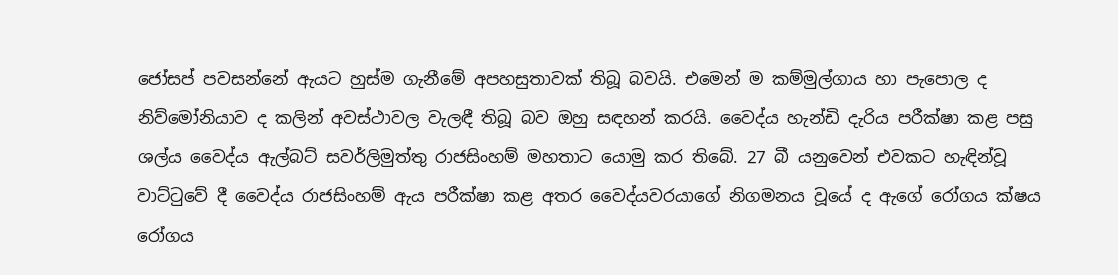ජෝසප් පවසන්නේ ඇයට හුස්ම ගැනීමේ අපහසුතාවක් තිබූ බවයි. එමෙන් ම කම්මුල්ගාය හා පැපොල ද නිව්මෝනියාව ද කලින් අවස්ථාවල වැලඳී තිබූ බව ඔහු සඳහන් කරයි. වෛද්ය හැන්ඩි දැරිය පරීක්ෂා කළ පසු ශල්ය වෛද්ය ඇල්බට් සවර්ලිමුත්තු රාජසිංහම් මහතාට යොමු කර තිබේ. 27 බී යනුවෙන් එවකට හැඳින්වූ වාට්ටුවේ දී වෛද්ය රාජසිංහම් ඇය පරීක්ෂා කළ අතර වෛද්යවරයාගේ නිගමනය වූයේ ද ඇගේ රෝගය ක්ෂය රෝගය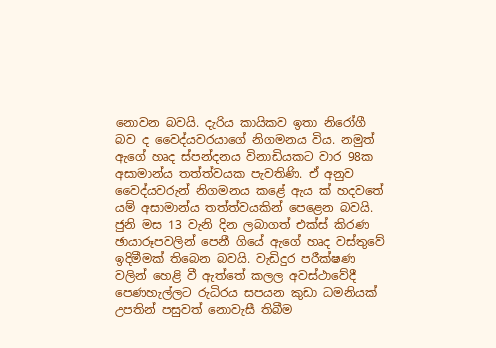නොවන බවයි. දැරිය කායිකව ඉතා නිරෝගී බව ද වෛද්යවරයාගේ නිගමනය විය. නමුත් ඇගේ හෘද ස්පන්දනය විනාඩියකට වාර 98ක අසාමාන්ය තත්ත්වයක පැවතිණි. ඒ අනුව වෛද්යවරුන් නිගමනය කළේ ඇය ක් හදවතේ යම් අසාමාන්ය තත්ත්වයකින් පෙළෙන බවයි.
ජුනි මස 13 වැනි දින ලබාගත් එක්ස් කිරණ ඡායාරූපවලින් පෙනී ගියේ ඇගේ හෘද වස්තුවේ ඉදිමීමක් තිබෙන බවයි. වැඩිදුර පරීක්ෂණ වලින් හෙළි වී ඇත්තේ කලල අවස්ථාවේදී පෙණහැල්ලට රුධිරය සපයන කුඩා ධමනියක් උපතින් පසුවත් නොවැසී තිබීම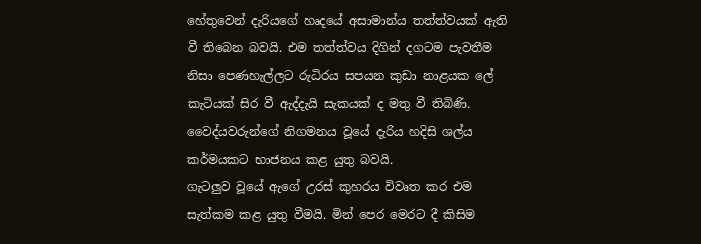හේතුවෙන් දැරියගේ හෘදයේ අසාමාන්ය තත්ත්වයක් ඇති වී තිබෙන බවයි. එම තත්ත්වය දිගින් දගටම පැවතීම නිසා පෙණහැල්ලට රුධිරය සපයන කුඩා නාළයක ලේ කැටියක් සිර වී ඇද්දැයි සැකයක් ද මතු වී තිබිණි. වෛද්යවරුන්ගේ නිගමනය වූයේ දැරිය හදිසි ශල්ය කර්මයකට භාජනය කළ යුතු බවයි.
ගැටලුව වූයේ ඇගේ උරස් කුහරය විවෘත කර එම සැත්කම කළ යුතු වීමයි. මින් පෙර මෙරට දී කිසිම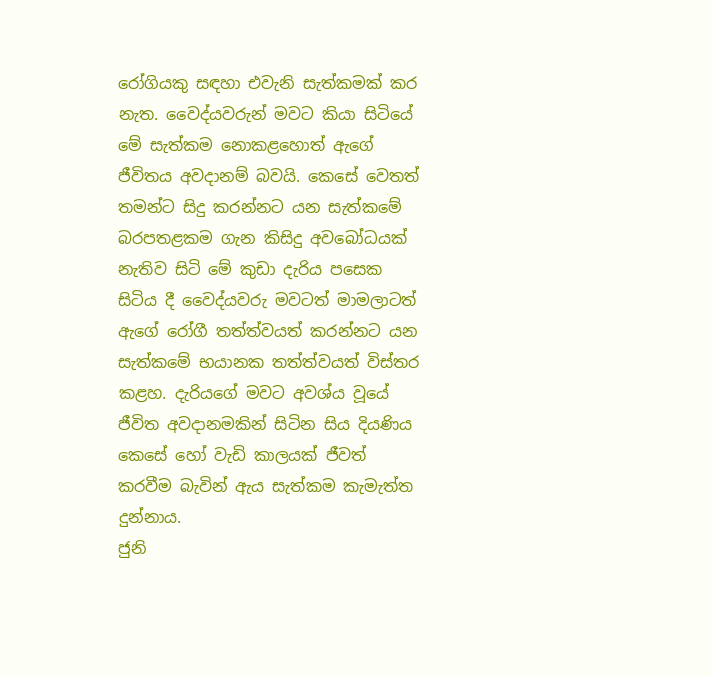රෝගියකු සඳහා එවැනි සැත්කමක් කර නැත. වෛද්යවරුන් මවට කියා සිටියේ මේ සැත්කම නොකළහොත් ඇගේ ජීවිතය අවදානම් බවයි. කෙසේ වෙතත් තමන්ට සිදු කරන්නට යන සැත්කමේ බරපතළකම ගැන කිසිදු අවබෝධයක් නැතිව සිටි මේ කුඩා දැරිය පසෙක සිටිය දී වෛද්යවරු මවටත් මාමලාටත් ඇගේ රෝගී තත්ත්වයත් කරන්නට යන සැත්කමේ භයානක තත්ත්වයත් විස්තර කළහ. දැරියගේ මවට අවශ්ය වූයේ ජීවිත අවදානමකින් සිටින සිය දියණිය කෙසේ හෝ වැඩි කාලයක් ජීවත් කරවීම බැවින් ඇය සැත්කම කැමැත්ත දුන්නාය.
ජුනි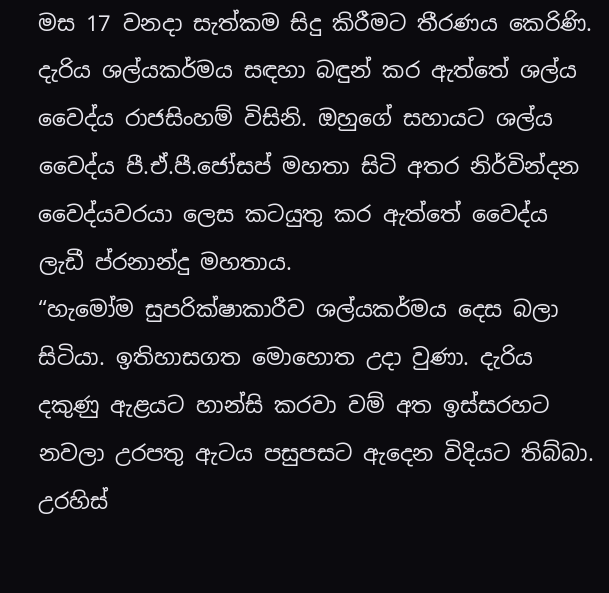මස 17 වනදා සැත්කම සිදු කිරීමට තීරණය කෙරිණි. දැරිය ශල්යකර්මය සඳහා බඳුන් කර ඇත්තේ ශල්ය වෛද්ය රාජසිංහම් විසිනි. ඔහුගේ සහායට ශල්ය වෛද්ය පී.ඒ.පී.ජෝසප් මහතා සිටි අතර නිර්වින්දන වෛද්යවරයා ලෙස කටයුතු කර ඇත්තේ වෛද්ය ලැඩී ප්රනාන්දු මහතාය.
“හැමෝම සුපරික්ෂාකාරීව ශල්යකර්මය දෙස බලා සිටියා. ඉතිහාසගත මොහොත උදා වුණා. දැරිය දකුණු ඇළයට හාන්සි කරවා වම් අත ඉස්සරහට නවලා උරපතු ඇටය පසුපසට ඇදෙන විදියට තිබ්බා. උරහිස්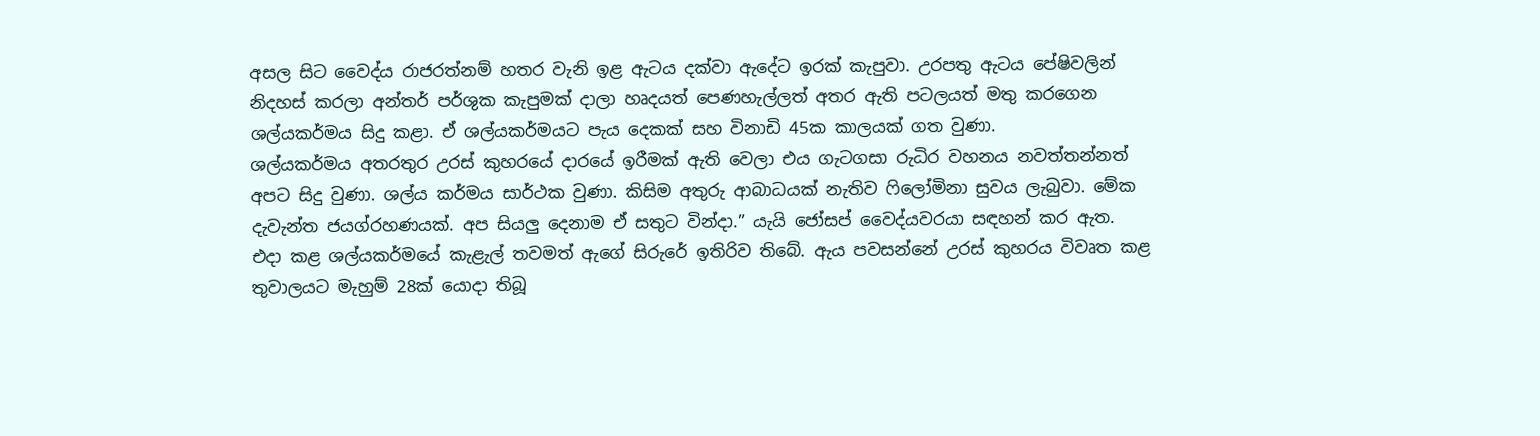අසල සිට වෛද්ය රාජරත්නම් හතර වැනි ඉළ ඇටය දක්වා ඇදේට ඉරක් කැපුවා. උරපතු ඇටය පේෂිවලින් නිදහස් කරලා අන්තර් පර්ශුක කැපුමක් දාලා හෘදයත් පෙණහැල්ලත් අතර ඇති පටලයත් මතු කරගෙන ශල්යකර්මය සිදු කළා. ඒ ශල්යකර්මයට පැය දෙකක් සහ විනාඩි 45ක කාලයක් ගත වුණා.
ශල්යකර්මය අතරතුර උරස් කුහරයේ දාරයේ ඉරීමක් ඇති වෙලා එය ගැටගසා රුධිර වහනය නවත්තන්නත් අපට සිදු වුණා. ශල්ය කර්මය සාර්ථක වුණා. කිසිම අතුරු ආබාධයක් නැතිව ෆිලෝමිනා සුවය ලැබුවා. මේක දැවැන්ත ජයග්රහණයක්. අප සියලු දෙනාම ඒ සතුට වින්දා.” යැයි ජෝසප් වෛද්යවරයා සඳහන් කර ඇත.
එදා කළ ශල්යකර්මයේ කැළැල් තවමත් ඇගේ සිරුරේ ඉතිරිව තිබේ. ඇය පවසන්නේ උරස් කුහරය විවෘත කළ තුවාලයට මැහුම් 28ක් යොදා තිබූ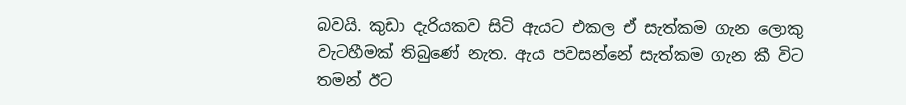බවයි. කුඩා දැරියකව සිටි ඇයට එකල ඒ සැත්කම ගැන ලොකු වැටහීමක් තිබුණේ නැත. ඇය පවසන්නේ සැත්කම ගැන කී විට තමන් ඊට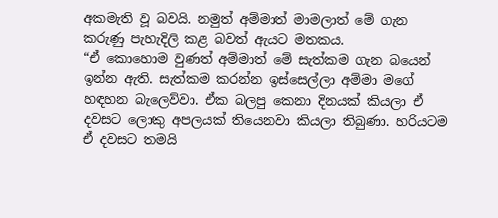අකමැති වූ බවයි. නමුත් අම්මාත් මාමලාත් මේ ගැන කරුණු පැහැදිලි කළ බවත් ඇයට මතකය.
“ඒ කොහොම වුණත් අම්මාත් මේ සැත්කම ගැන බයෙන් ඉන්න ඇති. සැත්කම කරන්න ඉස්සෙල්ලා අම්මා මගේ හඳහන බැලෙව්වා. ඒක බලපු කෙනා දිනයක් කියලා ඒ දවසට ලොකු අපලයක් තියෙනවා කියලා තිබුණා. හරියටම ඒ දවසට තමයි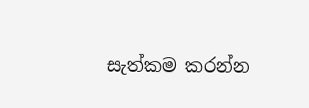සැත්කම කරන්න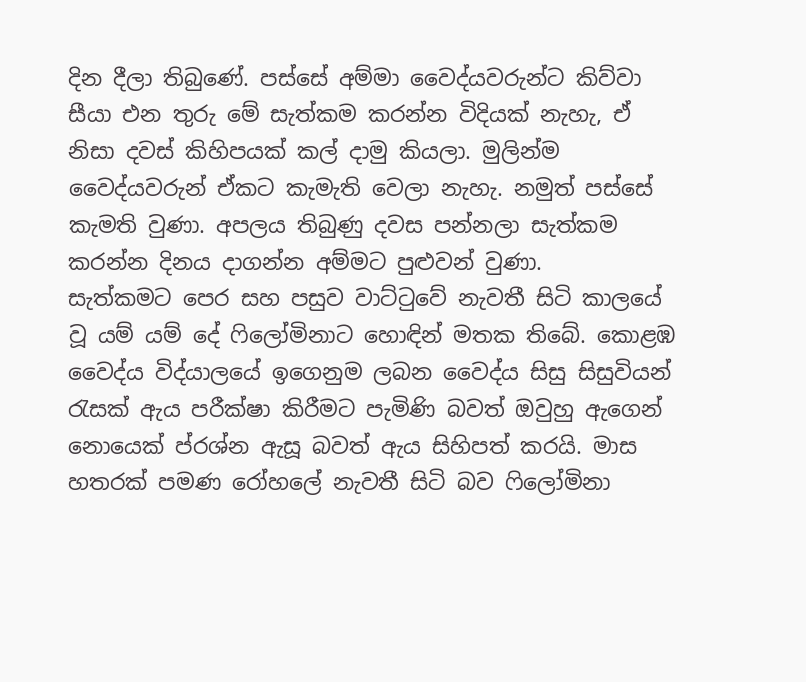දින දීලා තිබුණේ. පස්සේ අම්මා වෛද්යවරුන්ට කිව්වා සීයා එන තුරු මේ සැත්කම කරන්න විදියක් නැහැ, ඒ නිසා දවස් කිහිපයක් කල් දාමු කියලා. මුලින්ම වෛද්යවරුන් ඒකට කැමැති වෙලා නැහැ. නමුත් පස්සේ කැමති වුණා. අපලය තිබුණු දවස පන්නලා සැත්කම කරන්න දිනය දාගන්න අම්මට පුළුවන් වුණා.
සැත්කමට පෙර සහ පසුව වාට්ටුවේ නැවතී සිටි කාලයේ වූ යම් යම් දේ ෆිලෝමිනාට හොඳින් මතක තිබේ. කොළඹ වෛද්ය විද්යාලයේ ඉගෙනුම ලබන වෛද්ය සිසු සිසුවියන් රැසක් ඇය පරීක්ෂා කිරීමට පැමිණි බවත් ඔවුහු ඇගෙන් නොයෙක් ප්රශ්න ඇසූ බවත් ඇය සිහිපත් කරයි. මාස හතරක් පමණ රෝහලේ නැවතී සිටි බව ෆිලෝමිනා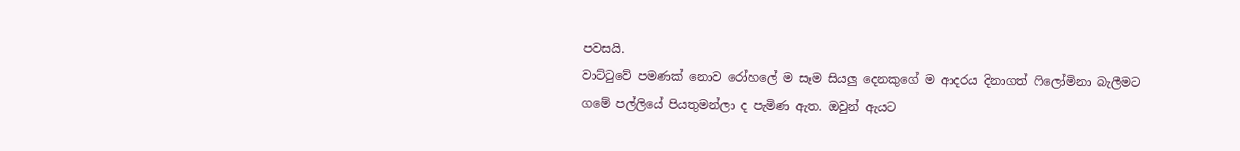පවසයි.
වාට්ටුවේ පමණක් නොව රෝහලේ ම සෑම සියලු දෙනකුගේ ම ආදරය දිනාගත් ෆිලෝමිනා බැලීමට ගමේ පල්ලියේ පියතුමන්ලා ද පැමිණ ඇත. ඔවුන් ඇයට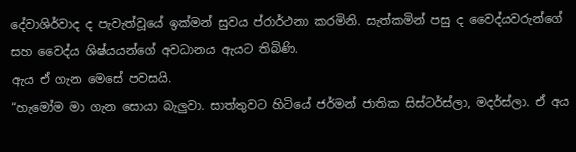දේවාශිර්වාද ද පැවැත්වූයේ ඉක්මන් සුවය ප්රාර්ථනා කරමිනි. සැත්කමින් පසු ද වෛද්යවරුන්ගේ සහ වෛද්ය ශිෂ්යයන්ගේ අවධානය ඇයට තිබිණි.
ඇය ඒ ගැන මෙසේ පවසයි.
“හැමෝම මා ගැන සොයා බැලුවා. සාත්තුවට හිටියේ ජර්මන් ජාතික සිස්ටර්ස්ලා, මදර්ස්ලා. ඒ අය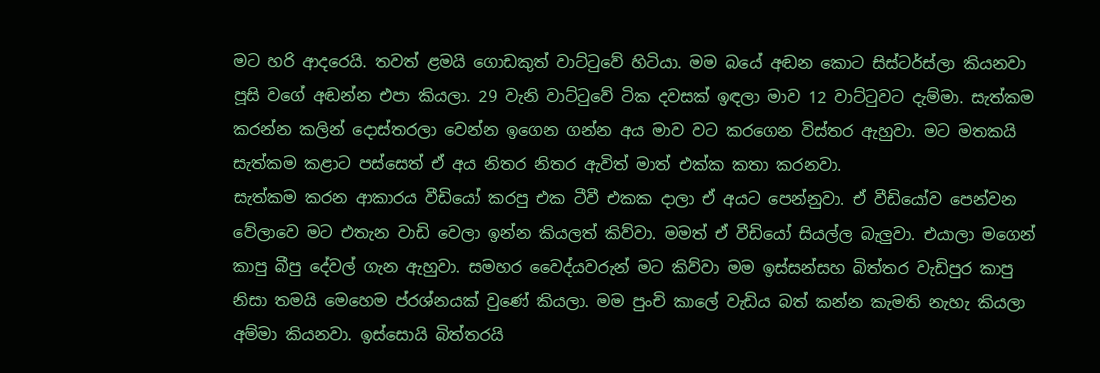මට හරි ආදරෙයි. තවත් ළමයි ගොඩකුත් වාට්ටුවේ හිටියා. මම බයේ අඬන කොට සිස්ටර්ස්ලා කියනවා පූසි වගේ අඬන්න එපා කියලා. 29 වැනි වාට්ටුවේ ටික දවසක් ඉඳලා මාව 12 වාට්ටුවට දැම්මා. සැත්කම කරන්න කලින් දොස්තරලා වෙන්න ඉගෙන ගන්න අය මාව වට කරගෙන විස්තර ඇහුවා. මට මතකයි සැත්කම කළාට පස්සෙත් ඒ අය නිතර නිතර ඇවිත් මාත් එක්ක කතා කරනවා.
සැත්කම කරන ආකාරය වීඩියෝ කරපු එක ටීවී එකක දාලා ඒ අයට පෙන්නුවා. ඒ වීඩියෝව පෙන්වන වේලාවෙ මට එතැන වාඩි වෙලා ඉන්න කියලත් කිව්වා. මමත් ඒ වීඩියෝ සියල්ල බැලුවා. එයාලා මගෙන් කාපු බීපු දේවල් ගැන ඇහුවා. සමහර වෛද්යවරුන් මට කිව්වා මම ඉස්සන්සහ බිත්තර වැඩිපුර කාපු නිසා තමයි මෙහෙම ප්රශ්නයක් වුණේ කියලා. මම පුංචි කාලේ වැඩිය බත් කන්න කැමති නැහැ කියලා අම්මා කියනවා. ඉස්සොයි බිත්තරයි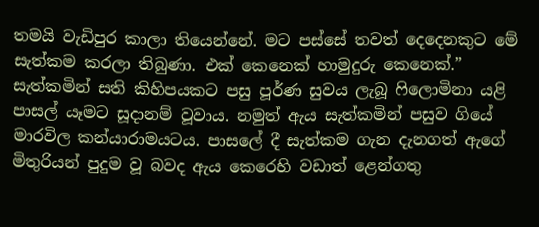තමයි වැඩිපුර කාලා තියෙන්නේ. මට පස්සේ තවත් දෙදෙනකුට මේ සැත්කම කරලා තිබුණා. එක් කෙනෙක් හාමුදුරු කෙනෙක්.”
සැත්කමින් සති කිහිපයකට පසු පූර්ණ සුවය ලැබූ ෆිලොමිනා යළි පාසල් යෑමට සූදානම් වූවාය. නමුත් ඇය සැත්කමින් පසුව ගියේ මාරවිල කන්යාරාමයටය. පාසලේ දී සැත්කම ගැන දැනගත් ඇගේ මිතුරියන් පුදුම වූ බවද ඇය කෙරෙහි වඩාත් ළෙන්ගතු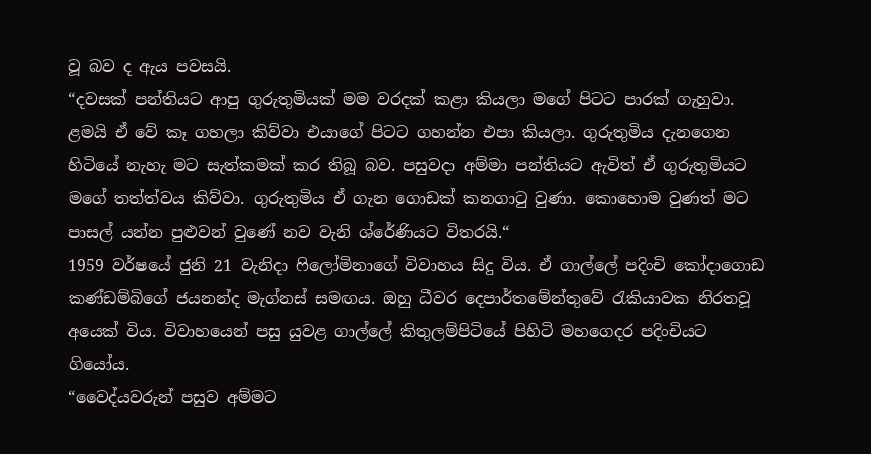වූ බව ද ඇය පවසයි.
“දවසක් පන්තියට ආපු ගුරුතුමියක් මම වරදක් කළා කියලා මගේ පිටට පාරක් ගැහුවා. ළමයි ඒ වේ කෑ ගහලා කිව්වා එයාගේ පිටට ගහන්න එපා කියලා. ගුරුතුමිය දැනගෙන හිටියේ නැහැ මට සැත්කමක් කර තිබූ බව. පසුවදා අම්මා පන්තියට ඇවිත් ඒ ගුරුතුමියට මගේ තත්ත්වය කිව්වා. ගුරුතුමිය ඒ ගැන ගොඩක් කනගාටු වුණා. කොහොම වුණත් මට පාසල් යන්න පුළුවන් වුණේ නව වැනි ශ්රේණියට විතරයි.“
1959 වර්ෂයේ ජුනි 21 වැනිදා ෆිලෝමිනාගේ විවාහය සිදු විය. ඒ ගාල්ලේ පදිංචි කෝදාගොඩ කණ්ඩම්බිගේ ජයනන්ද මැග්නස් සමඟය. ඔහු ධීවර දෙපාර්තමේන්තුවේ රැකියාවක නිරතවූ අයෙක් විය. විවාහයෙන් පසු යුවළ ගාල්ලේ කිතුලම්පිටියේ පිහිටි මහගෙදර පදිංචියට ගියෝය.
“වෛද්යවරුන් පසුව අම්මට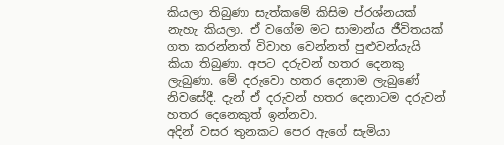කියලා තිබුණා සැත්කමේ කිසිම ප්රශ්නයක් නැහැ කියලා. ඒ වගේම මට සාමාන්ය ජීවිතයක් ගත කරන්නත් විවාහ වෙන්නත් පුළුවන්යැයි කියා තිබුණා. අපට දරුවන් හතර දෙනකු ලැබුණා. මේ දරුවො හතර දෙනාම ලැබුණේ නිවසේදී. දැන් ඒ දරුවන් හතර දෙනාටම දරුවන් හතර දෙනෙකුත් ඉන්නවා.
අදින් වසර තුනකට පෙර ඇගේ සැමියා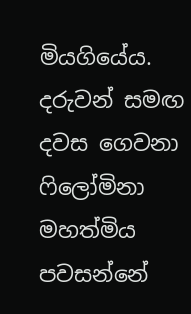මියගියේය. දරුවන් සමඟ දවස ගෙවනා ෆිලෝමිනා මහත්මිය පවසන්නේ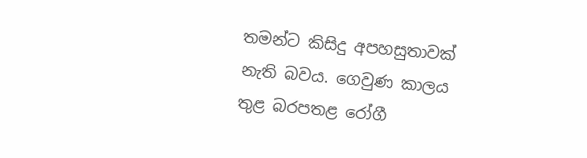තමන්ට කිසිදු අපහසුතාවක් නැති බවය. ගෙවුණ කාලය තුළ බරපතළ රෝගී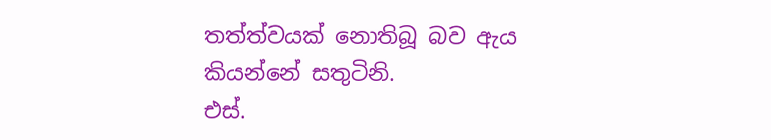තත්ත්වයක් නොතිබූ බව ඇය කියන්නේ සතුටිනි.
එස්.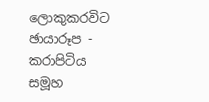ලොකුකරවිට
ඡායාරූප - කරාපිටිය සමූහ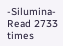-Silumina-
Read 2733 times